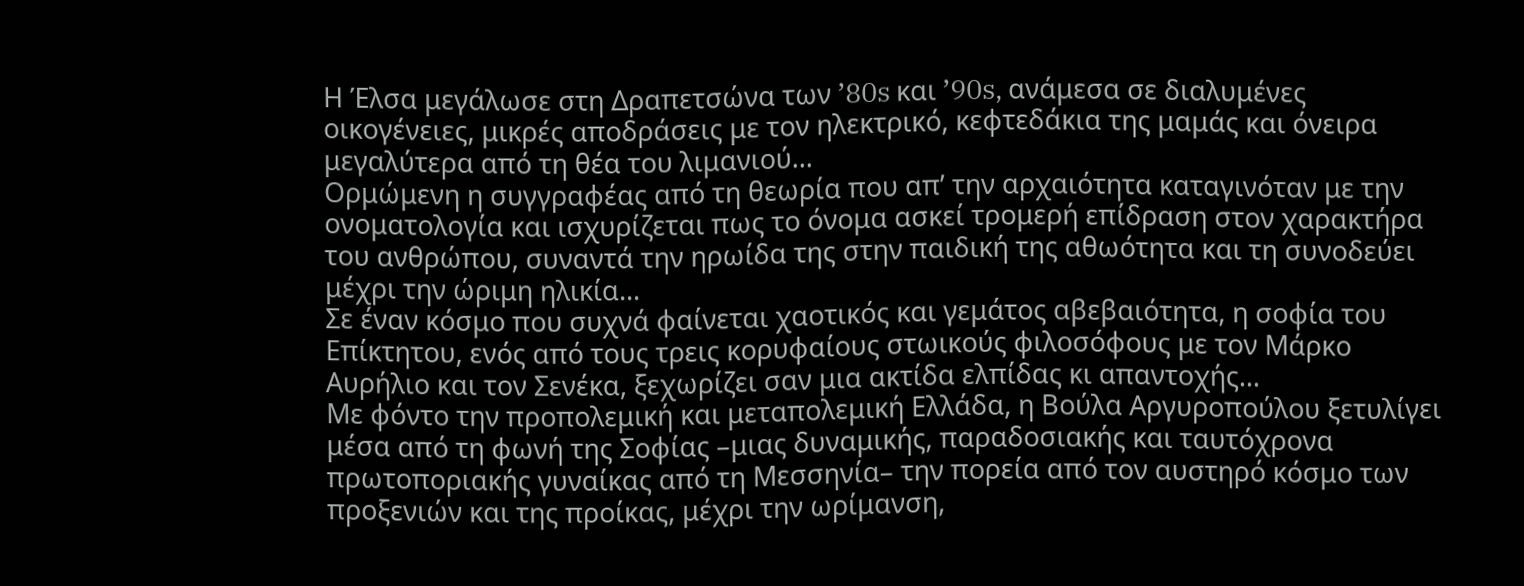Η Έλσα μεγάλωσε στη Δραπετσώνα των ’80s και ’90s, ανάμεσα σε διαλυμένες οικογένειες, μικρές αποδράσεις με τον ηλεκτρικό, κεφτεδάκια της μαμάς και όνειρα μεγαλύτερα από τη θέα του λιμανιού...
Ορμώμενη η συγγραφέας από τη θεωρία που απ’ την αρχαιότητα καταγινόταν με την ονοματολογία και ισχυρίζεται πως το όνομα ασκεί τρομερή επίδραση στον χαρακτήρα του ανθρώπου, συναντά την ηρωίδα της στην παιδική της αθωότητα και τη συνοδεύει μέχρι την ώριμη ηλικία...
Σε έναν κόσμο που συχνά φαίνεται χαοτικός και γεμάτος αβεβαιότητα, η σοφία του Επίκτητου, ενός από τους τρεις κορυφαίους στωικούς φιλοσόφους με τον Μάρκο Αυρήλιο και τον Σενέκα, ξεχωρίζει σαν μια ακτίδα ελπίδας κι απαντοχής...
Με φόντο την προπολεμική και μεταπολεμική Ελλάδα, η Βούλα Αργυροπούλου ξετυλίγει μέσα από τη φωνή της Σοφίας –μιας δυναμικής, παραδοσιακής και ταυτόχρονα πρωτοποριακής γυναίκας από τη Μεσσηνία– την πορεία από τον αυστηρό κόσμο των προξενιών και της προίκας, μέχρι την ωρίμανση,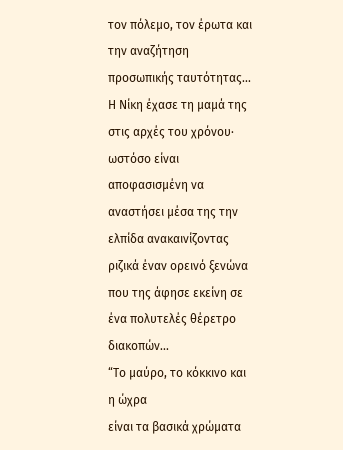τον πόλεμο, τον έρωτα και την αναζήτηση προσωπικής ταυτότητας...
Η Νίκη έχασε τη μαμά της στις αρχές του χρόνου· ωστόσο είναι αποφασισμένη να αναστήσει μέσα της την ελπίδα ανακαινίζοντας ριζικά έναν ορεινό ξενώνα που της άφησε εκείνη σε ένα πολυτελές θέρετρο διακοπών...
“Το μαύρο, το κόκκινο και η ώχρα
είναι τα βασικά χρώματα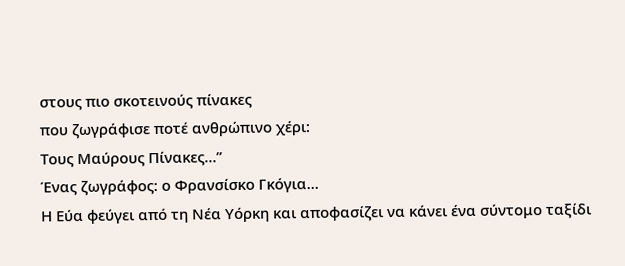στους πιο σκοτεινούς πίνακες
που ζωγράφισε ποτέ ανθρώπινο χέρι:
Τους Μαύρους Πίνακες…”
Ένας ζωγράφος: ο Φρανσίσκο Γκόγια...
Η Εύα φεύγει από τη Νέα Υόρκη και αποφασίζει να κάνει ένα σύντομο ταξίδι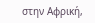στην Αφρική,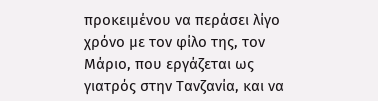προκειμένου να περάσει λίγο χρόνο με τον φίλο της, τον Μάριο, που εργάζεται ως γιατρός στην Τανζανία, και να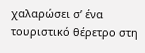χαλαρώσει σ’ ένα τουριστικό θέρετρο στη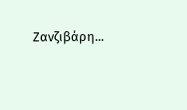Ζανζιβάρη...